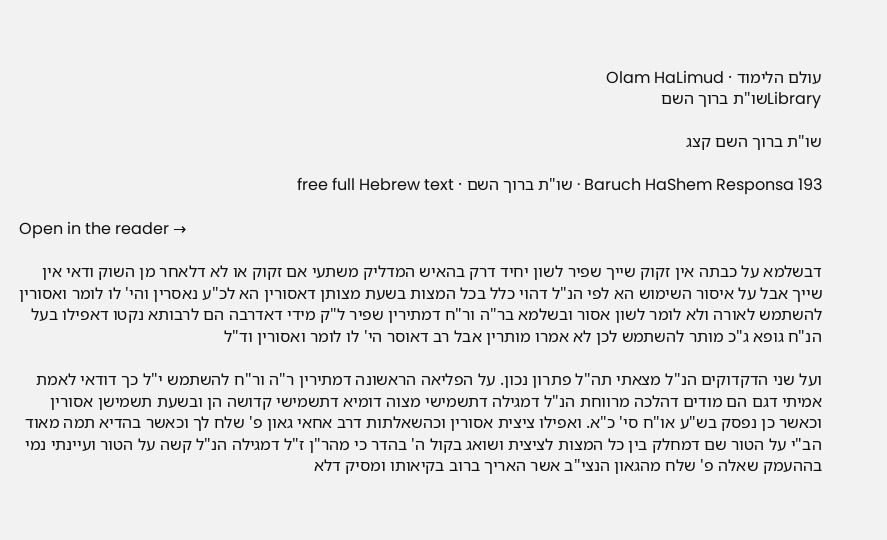עולם הלימוד · Olam HaLimud
Libraryשו"ת ברוך השם

שו"ת ברוך השם קצג

Baruch HaShem Responsa 193 · שו"ת ברוך השם · free full Hebrew text

Open in the reader →

דבשלמא על כבתה אין זקוק שייך שפיר לשון יחיד דרק בהאיש המדליק משתעי אם זקוק או לא דלאחר מן השוק ודאי אין שייך אבל על איסור השימוש הא לפי הנ"ל דהוי כלל בכל המצות בשעת מצותן דאסורין הא לכ"ע נאסרין והי' לו לומר ואסורין להשתמש לאורה ולא לומר לשון אסור ובשלמא בר"ה ור"ח דמתירין שפיר ל"ק מידי דאדרבה הם לרבותא נקטו דאפילו בעל הנ"ח גופא ג"כ מותר להשתמש לכן לא אמרו מותרין אבל רב דאוסר הי' לו לומר ואסורין וד"ל

ועל שני הדקדוקים הנ"ל מצאתי תה"ל פתרון נכון. על הפליאה הראשונה דמתירין ר"ה ור"ח להשתמש י"ל כך דודאי לאמת אמיתי דגם הם מודים דהלכה מרווחת הנ"ל דמגילה דתשמישי מצוה דומיא דתשמישי קדושה הן ובשעת תשמישן אסורין וכאשר כן נפסק בש"ע או"ח סי' כ"א. ואפילו ציצית אסורין וכהשאלתות דרב אחאי גאון פ' שלח לך וכאשר בהדיא תמה מאוד הב"י על הטור שם דמחלק בין כל המצות לציצית ושואג בקול ה' בהדר כי מהר"ן ז"ל דמגילה הנ"ל קשה על הטור ועיינתי נמי בההעמק שאלה פ' שלח מהגאון הנצי"ב אשר האריך ברוב בקיאותו ומסיק דלא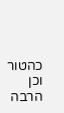כהטור וכן הרבה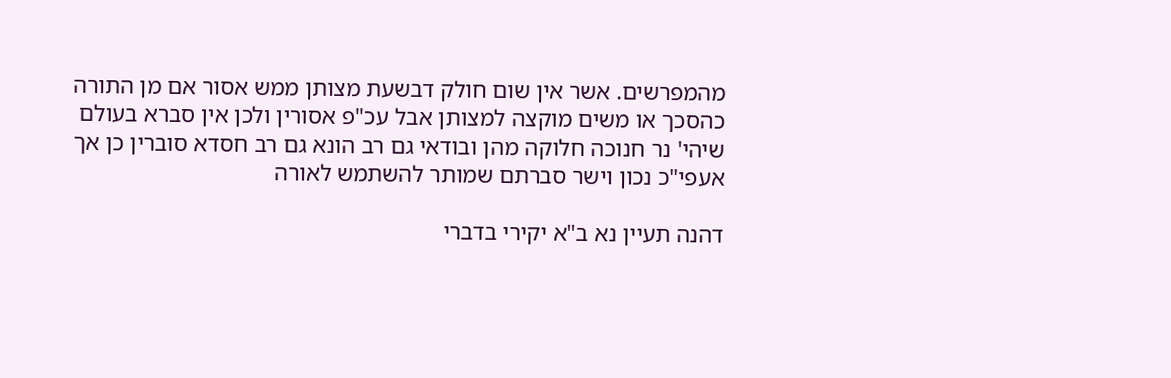מהמפרשים. אשר אין שום חולק דבשעת מצותן ממש אסור אם מן התורה כהסכך או משים מוקצה למצותן אבל עכ"פ אסורין ולכן אין סברא בעולם שיהי' נר חנוכה חלוקה מהן ובודאי גם רב הונא גם רב חסדא סוברין כן אך אעפי"כ נכון וישר סברתם שמותר להשתמש לאורה

דהנה תעיין נא ב"א יקירי בדברי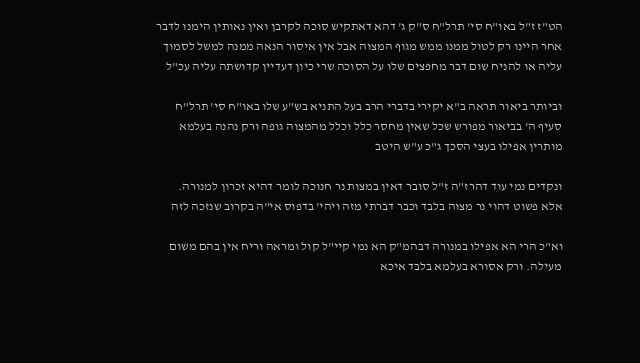הט"ז ז"ל באו"ח סי' תרל"ח ס"ק ג' דהא דאתקיש סוכה לקרבן ואין נאותין הימנו לדבר אחר היינו רק לטול ממנו ממש מגוף המצוה אבל אין איסור הנאה ממנה למשל לסמוך עליה או להניח שום דבר מחפצים שלו על הסוכה שרי כיון דעדיין קדושתה עליה עכ"ל

וביותר ביאור תראה ב"א יקירי בדברי הרב בעל התניא בש"ע שלו באו"ח סי' תרל"ח סעיף ה' בביאור מפורש שכל שאין מחסר כלל וכלל מהמצוה גופה ורק נהנה בעלמא מותרין אפילו בעצי הסכך ג"כ ע"ש היטב

ונקדים נמי עוד דהרז"ה ז"ל סובר דאין במצות נר חנוכה לומר דהיא זכרון למנורה. אלא פשוט דהוי נר מצוה בלבד וכבר דברתי מזה ויהי' בדפוס אי"ה בקרוב שנזכה לזה

וא"כ הרי הא אפילו במנורה דבהמ"ק הא נמי קיי"ל קול ומראה וריח אין בהם משום מעילה. ורק אסורא בעלמא בלבד איכא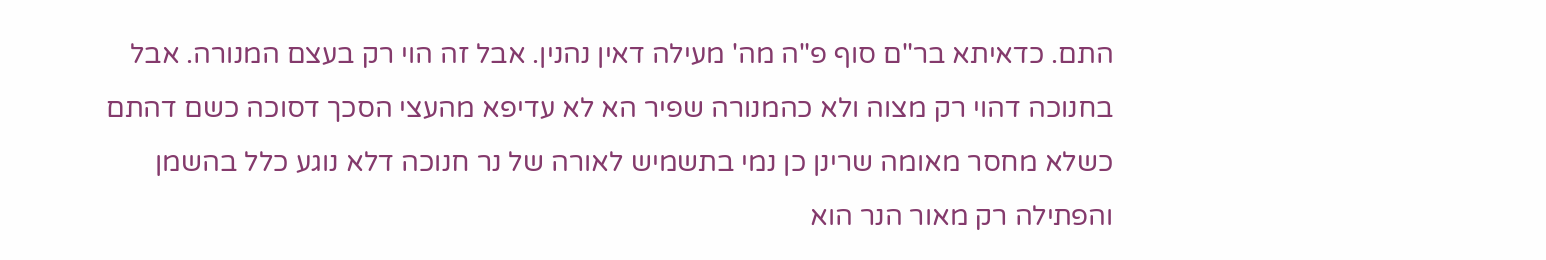התם. כדאיתא בר"ם סוף פ"ה מה' מעילה דאין נהנין. אבל זה הוי רק בעצם המנורה. אבל בחנוכה דהוי רק מצוה ולא כהמנורה שפיר הא לא עדיפא מהעצי הסכך דסוכה כשם דהתם כשלא מחסר מאומה שרינן כן נמי בתשמיש לאורה של נר חנוכה דלא נוגע כלל בהשמן והפתילה רק מאור הנר הוא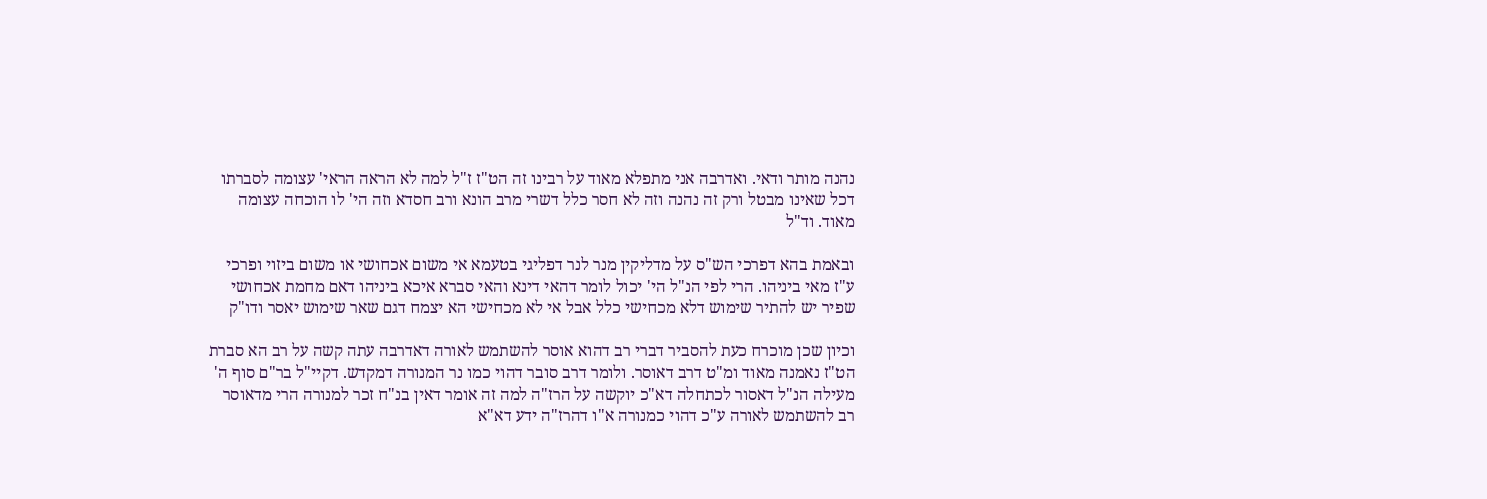נהנה מותר ודאי. ואדרבה אני מתפלא מאוד על רבינו זה הט"ז ז"ל למה לא הראה הראי' עצומה לסברתו דכל שאינו מבטל ורק זה נהנה וזה לא חסר כלל דשרי מרב הונא ורב חסדא וזה הי' לו הוכחה עצומה מאוד. וד"ל

ובאמת בהא דפרכי הש"ס על מדליקין מנר לנר דפליגי בטעמא אי משום אכחושי או משום ביזוי ופרכי ע"ז מאי ביניהו. הרי לפי הנ"ל הי' יכול לומר דהאי דינא והאי סברא איכא ביניהו דאם מחמת אכחושי שפיר יש להתיר שימוש דלא מכחישי כלל אבל אי לא מכחישי הא יצמח דגם שאר שימוש יאסר ודו"ק

וכיון שכן מוכרח כעת להסביר דברי רב דהוא אוסר להשתמש לאורה דאדרבה עתה קשה על רב הא סברת הט"ז נאמנה מאוד ומ"ט דרב דאוסר. ולומר דרב סובר דהוי כמו נר המנורה דמקדש. דקיי"ל בר"ם סוף ה' מעילה הנ"ל דאסור לכתחלה דא"כ יוקשה על הרז"ה למה זה אומר דאין בנ"ח זכר למנורה הרי מדאוסר רב להשתמש לאורה ע"כ דהוי כמנורה א"ו דהרז"ה ידע דא"א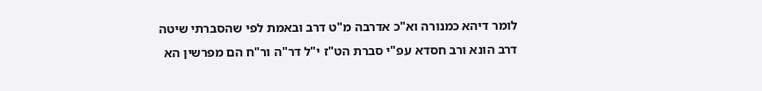לומר דיהא כמנורה וא"כ אדרבה מ"ט דרב ובאמת לפי שהסברתי שיטה דרב הונא ורב חסדא עפ"י סברת הט"ז י"ל דר"ה ור"ח הם מפרשין הא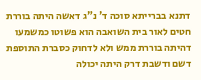דתנא בברייתא סוכה ד' נ"ג דאשה היתה בוררת חטים לאור בית השואבה הוא פשוטו כמשמעו דהיתה בוררת ממש ולא לדחוק כסברת התוספת דשם ודשבת דרק היתה יכולה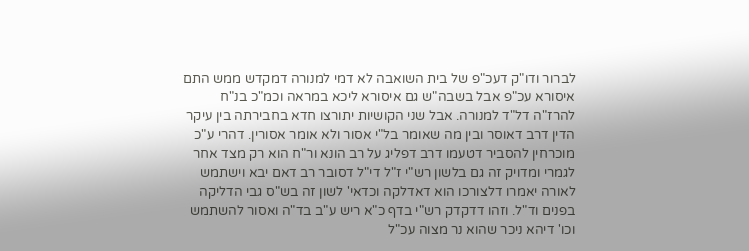לברור ודו"ק דעכ"פ של בית השואבה לא דמי למנורה דמקדש ממש התם איסורא עכ"פ אבל בשבה"ש גם איסורא ליכא במראה וכמ"כ בנ"ח להרז"ה דל"ד למנורה. אבל שני הקושיות יתורצו חדא בחבירתה בין עיקר הדין דרב דאוסר ובין מה שאומר בל"י אסור ולא אומר אסורין. דהרי ע"כ מוכרחין להסביר דטעמו דרב דפליג על רב הונא ור"ח הוא רק מצד אחר לגמרי ומדויק זה גם בלשון רש"י ז"ל די"ל דסובר רב דאם יבא וישתמש לאורה יאמרו דלצורכו הוא דאדלקה וכדאי' לשון זה בש"ס גבי הדליקה בפנים וד"ל. וזהו דדקדק רש"י בדף כ"א ריש ע"ב בד"ה ואסור להשתמש וכו' דיהא ניכר שהוא נר מצוה עכ"ל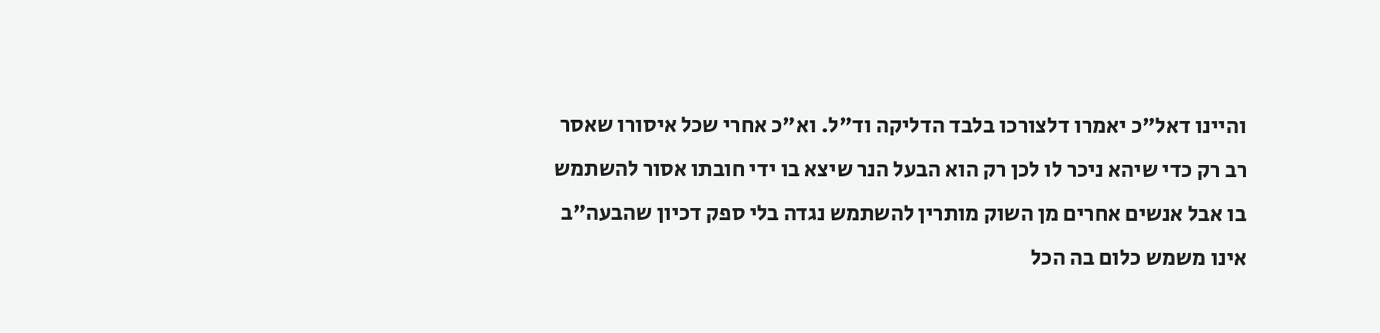והיינו דאל"כ יאמרו דלצורכו בלבד הדליקה וד"ל. וא"כ אחרי שכל איסורו שאסר רב רק כדי שיהא ניכר לו לכן רק הוא הבעל הנר שיצא בו ידי חובתו אסור להשתמש בו אבל אנשים אחרים מן השוק מותרין להשתמש נגדה בלי ספק דכיון שהבעה"ב אינו משמש כלום בה הכל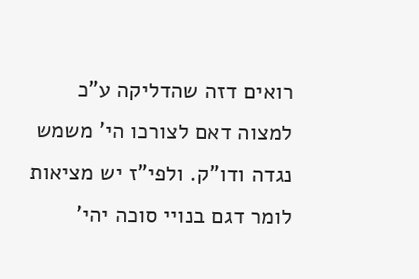רואים דזה שהדליקה ע"כ למצוה דאם לצורכו הי' משמש נגדה ודו"ק. ולפי"ז יש מציאות לומר דגם בנויי סוכה יהי'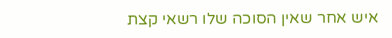איש אחר שאין הסוכה שלו רשאי קצת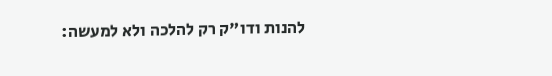להנות ודו"ק רק להלכה ולא למעשה: